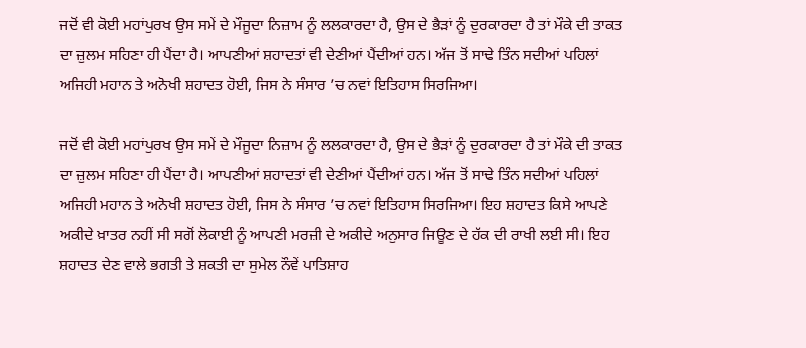ਜਦੋਂ ਵੀ ਕੋਈ ਮਹਾਂਪੁਰਖ ਉਸ ਸਮੇਂ ਦੇ ਮੌਜੂਦਾ ਨਿਜ਼ਾਮ ਨੂੰ ਲਲਕਾਰਦਾ ਹੈ, ਉਸ ਦੇ ਭੈੜਾਂ ਨੂੰ ਦੁਰਕਾਰਦਾ ਹੈ ਤਾਂ ਮੌਕੇ ਦੀ ਤਾਕਤ ਦਾ ਜ਼ੁਲਮ ਸਹਿਣਾ ਹੀ ਪੈਂਦਾ ਹੈ। ਆਪਣੀਆਂ ਸ਼ਹਾਦਤਾਂ ਵੀ ਦੇਣੀਆਂ ਪੈਂਦੀਆਂ ਹਨ। ਅੱਜ ਤੋਂ ਸਾਢੇ ਤਿੰਨ ਸਦੀਆਂ ਪਹਿਲਾਂ ਅਜਿਹੀ ਮਹਾਨ ਤੇ ਅਨੋਖੀ ਸ਼ਹਾਦਤ ਹੋਈ, ਜਿਸ ਨੇ ਸੰਸਾਰ ’ਚ ਨਵਾਂ ਇਤਿਹਾਸ ਸਿਰਜਿਆ।

ਜਦੋਂ ਵੀ ਕੋਈ ਮਹਾਂਪੁਰਖ ਉਸ ਸਮੇਂ ਦੇ ਮੌਜੂਦਾ ਨਿਜ਼ਾਮ ਨੂੰ ਲਲਕਾਰਦਾ ਹੈ, ਉਸ ਦੇ ਭੈੜਾਂ ਨੂੰ ਦੁਰਕਾਰਦਾ ਹੈ ਤਾਂ ਮੌਕੇ ਦੀ ਤਾਕਤ ਦਾ ਜ਼ੁਲਮ ਸਹਿਣਾ ਹੀ ਪੈਂਦਾ ਹੈ। ਆਪਣੀਆਂ ਸ਼ਹਾਦਤਾਂ ਵੀ ਦੇਣੀਆਂ ਪੈਂਦੀਆਂ ਹਨ। ਅੱਜ ਤੋਂ ਸਾਢੇ ਤਿੰਨ ਸਦੀਆਂ ਪਹਿਲਾਂ ਅਜਿਹੀ ਮਹਾਨ ਤੇ ਅਨੋਖੀ ਸ਼ਹਾਦਤ ਹੋਈ, ਜਿਸ ਨੇ ਸੰਸਾਰ ’ਚ ਨਵਾਂ ਇਤਿਹਾਸ ਸਿਰਜਿਆ। ਇਹ ਸ਼ਹਾਦਤ ਕਿਸੇ ਆਪਣੇ ਅਕੀਦੇ ਖ਼ਾਤਰ ਨਹੀਂ ਸੀ ਸਗੋਂ ਲੋਕਾਈ ਨੂੰ ਆਪਣੀ ਮਰਜ਼ੀ ਦੇ ਅਕੀਦੇ ਅਨੁਸਾਰ ਜਿਊਣ ਦੇ ਹੱਕ ਦੀ ਰਾਖੀ ਲਈ ਸੀ। ਇਹ ਸ਼ਹਾਦਤ ਦੇਣ ਵਾਲੇ ਭਗਤੀ ਤੇ ਸ਼ਕਤੀ ਦਾ ਸੁਮੇਲ ਨੌਵੇਂ ਪਾਤਿਸ਼ਾਹ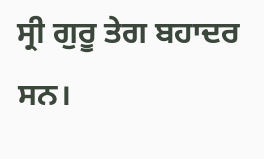ਸ੍ਰੀ ਗੁਰੂ ਤੇਗ ਬਹਾਦਰ ਸਨ।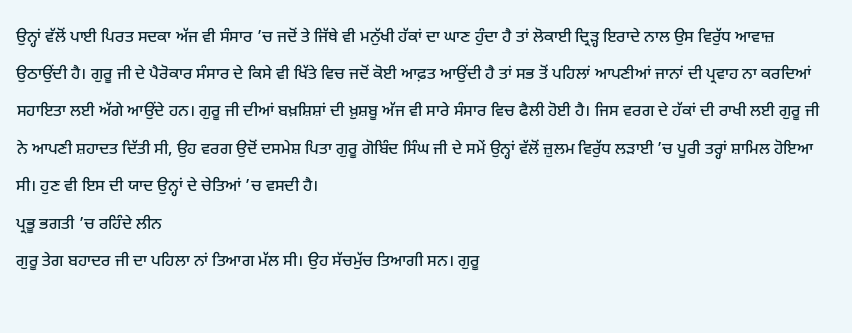ਉਨ੍ਹਾਂ ਵੱਲੋਂ ਪਾਈ ਪਿਰਤ ਸਦਕਾ ਅੱਜ ਵੀ ਸੰਸਾਰ ’ਚ ਜਦੋਂ ਤੇ ਜਿੱਥੇ ਵੀ ਮਨੁੱਖੀ ਹੱਕਾਂ ਦਾ ਘਾਣ ਹੁੰਦਾ ਹੈ ਤਾਂ ਲੋਕਾਈ ਦ੍ਰਿੜ੍ਹ ਇਰਾਦੇ ਨਾਲ ਉਸ ਵਿਰੁੱਧ ਆਵਾਜ਼ ਉਠਾਉਂਦੀ ਹੈ। ਗੁਰੂ ਜੀ ਦੇ ਪੈਰੋਕਾਰ ਸੰਸਾਰ ਦੇ ਕਿਸੇ ਵੀ ਖਿੱਤੇ ਵਿਚ ਜਦੋਂ ਕੋਈ ਆਫ਼ਤ ਆਉਂਦੀ ਹੈ ਤਾਂ ਸਭ ਤੋਂ ਪਹਿਲਾਂ ਆਪਣੀਆਂ ਜਾਨਾਂ ਦੀ ਪ੍ਰਵਾਹ ਨਾ ਕਰਦਿਆਂ ਸਹਾਇਤਾ ਲਈ ਅੱਗੇ ਆਉਂਦੇ ਹਨ। ਗੁਰੂ ਜੀ ਦੀਆਂ ਬਖ਼ਸ਼ਿਸ਼ਾਂ ਦੀ ਖ਼ੁਸ਼ਬੂ ਅੱਜ ਵੀ ਸਾਰੇ ਸੰਸਾਰ ਵਿਚ ਫੈਲੀ ਹੋਈ ਹੈ। ਜਿਸ ਵਰਗ ਦੇ ਹੱਕਾਂ ਦੀ ਰਾਖੀ ਲਈ ਗੁਰੂ ਜੀ ਨੇ ਆਪਣੀ ਸ਼ਹਾਦਤ ਦਿੱਤੀ ਸੀ, ਉਹ ਵਰਗ ਉਦੋਂ ਦਸਮੇਸ਼ ਪਿਤਾ ਗੁਰੂ ਗੋਬਿੰਦ ਸਿੰਘ ਜੀ ਦੇ ਸਮੇਂ ਉਨ੍ਹਾਂ ਵੱਲੋਂ ਜ਼ੁਲਮ ਵਿਰੁੱਧ ਲੜਾਈ ’ਚ ਪੂਰੀ ਤਰ੍ਹਾਂ ਸ਼ਾਮਿਲ ਹੋਇਆ ਸੀ। ਹੁਣ ਵੀ ਇਸ ਦੀ ਯਾਦ ਉਨ੍ਹਾਂ ਦੇ ਚੇਤਿਆਂ ’ਚ ਵਸਦੀ ਹੈ।
ਪ੍ਰਭੂ ਭਗਤੀ ’ਚ ਰਹਿੰਦੇ ਲੀਨ
ਗੁਰੂ ਤੇਗ ਬਹਾਦਰ ਜੀ ਦਾ ਪਹਿਲਾ ਨਾਂ ਤਿਆਗ ਮੱਲ ਸੀ। ਉਹ ਸੱਚਮੁੱਚ ਤਿਆਗੀ ਸਨ। ਗੁਰੂ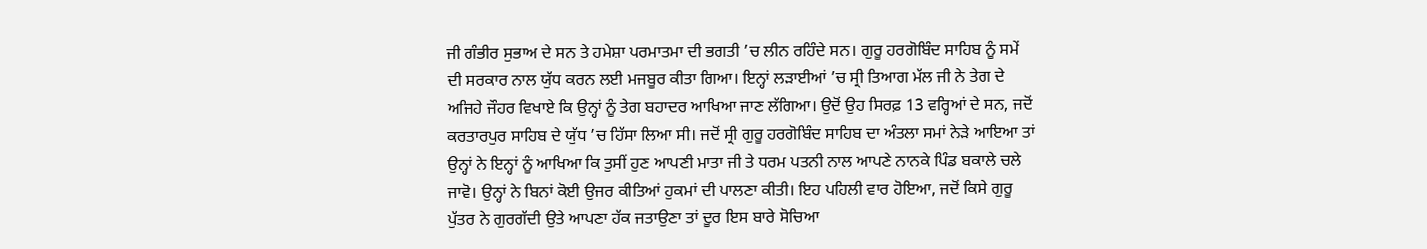ਜੀ ਗੰਭੀਰ ਸੁਭਾਅ ਦੇ ਸਨ ਤੇ ਹਮੇਸ਼ਾ ਪਰਮਾਤਮਾ ਦੀ ਭਗਤੀ ’ਚ ਲੀਨ ਰਹਿੰਦੇ ਸਨ। ਗੁਰੂ ਹਰਗੋਬਿੰਦ ਸਾਹਿਬ ਨੂੰ ਸਮੇਂ ਦੀ ਸਰਕਾਰ ਨਾਲ ਯੁੱਧ ਕਰਨ ਲਈ ਮਜਬੂਰ ਕੀਤਾ ਗਿਆ। ਇਨ੍ਹਾਂ ਲੜਾਈਆਂ ’ਚ ਸ੍ਰੀ ਤਿਆਗ ਮੱਲ ਜੀ ਨੇ ਤੇਗ ਦੇ ਅਜਿਹੇ ਜੌਹਰ ਵਿਖਾਏ ਕਿ ਉਨ੍ਹਾਂ ਨੂੰ ਤੇਗ ਬਹਾਦਰ ਆਖਿਆ ਜਾਣ ਲੱਗਿਆ। ਉਦੋਂ ਉਹ ਸਿਰਫ਼ 13 ਵਰ੍ਹਿਆਂ ਦੇ ਸਨ, ਜਦੋਂ ਕਰਤਾਰਪੁਰ ਸਾਹਿਬ ਦੇ ਯੁੱਧ ’ਚ ਹਿੱਸਾ ਲਿਆ ਸੀ। ਜਦੋਂ ਸ੍ਰੀ ਗੁਰੂ ਹਰਗੋਬਿੰਦ ਸਾਹਿਬ ਦਾ ਅੰਤਲਾ ਸਮਾਂ ਨੇੜੇ ਆਇਆ ਤਾਂ ਉਨ੍ਹਾਂ ਨੇ ਇਨ੍ਹਾਂ ਨੂੰ ਆਖਿਆ ਕਿ ਤੁਸੀਂ ਹੁਣ ਆਪਣੀ ਮਾਤਾ ਜੀ ਤੇ ਧਰਮ ਪਤਨੀ ਨਾਲ ਆਪਣੇ ਨਾਨਕੇ ਪਿੰਡ ਬਕਾਲੇ ਚਲੇ ਜਾਵੋ। ਉਨ੍ਹਾਂ ਨੇ ਬਿਨਾਂ ਕੋਈ ਉਜਰ ਕੀਤਿਆਂ ਹੁਕਮਾਂ ਦੀ ਪਾਲਣਾ ਕੀਤੀ। ਇਹ ਪਹਿਲੀ ਵਾਰ ਹੋਇਆ, ਜਦੋਂ ਕਿਸੇ ਗੁਰੂ ਪੁੱਤਰ ਨੇ ਗੁਰਗੱਦੀ ਉਤੇ ਆਪਣਾ ਹੱਕ ਜਤਾਉਣਾ ਤਾਂ ਦੂਰ ਇਸ ਬਾਰੇ ਸੋਚਿਆ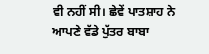ਵੀ ਨਹੀਂ ਸੀ। ਛੇਵੇਂ ਪਾਤਸ਼ਾਹ ਨੇ ਆਪਣੇ ਵੱਡੇ ਪੁੱਤਰ ਬਾਬਾ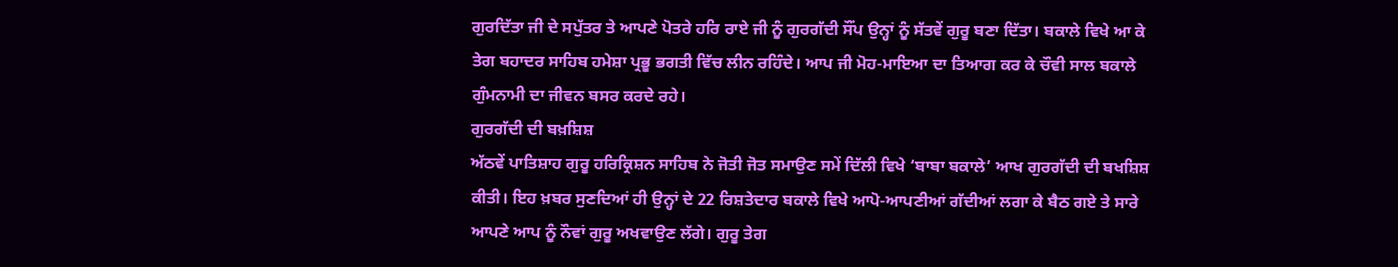ਗੁਰਦਿੱਤਾ ਜੀ ਦੇ ਸਪੁੱਤਰ ਤੇ ਆਪਣੇ ਪੋਤਰੇ ਹਰਿ ਰਾਏ ਜੀ ਨੂੰ ਗੁਰਗੱਦੀ ਸੌਂਪ ਉਨ੍ਹਾਂ ਨੂੰ ਸੱਤਵੇਂ ਗੁਰੂ ਬਣਾ ਦਿੱਤਾ। ਬਕਾਲੇ ਵਿਖੇ ਆ ਕੇ ਤੇਗ ਬਹਾਦਰ ਸਾਹਿਬ ਹਮੇਸ਼ਾ ਪ੍ਰਭੂ ਭਗਤੀ ਵਿੱਚ ਲੀਨ ਰਹਿੰਦੇ। ਆਪ ਜੀ ਮੋਹ-ਮਾਇਆ ਦਾ ਤਿਆਗ ਕਰ ਕੇ ਚੌਵੀ ਸਾਲ ਬਕਾਲੇ ਗੁੰਮਨਾਮੀ ਦਾ ਜੀਵਨ ਬਸਰ ਕਰਦੇ ਰਹੇ।
ਗੁਰਗੱਦੀ ਦੀ ਬਖ਼ਸ਼ਿਸ਼
ਅੱਠਵੇਂ ਪਾਤਿਸ਼ਾਹ ਗੁਰੂ ਹਰਿਕ੍ਰਿਸ਼ਨ ਸਾਹਿਬ ਨੇ ਜੋਤੀ ਜੋਤ ਸਮਾਉਣ ਸਮੇਂ ਦਿੱਲੀ ਵਿਖੇ ‘ਬਾਬਾ ਬਕਾਲੇ’ ਆਖ ਗੁਰਗੱਦੀ ਦੀ ਬਖਸ਼ਿਸ਼ ਕੀਤੀ। ਇਹ ਖ਼ਬਰ ਸੁਣਦਿਆਂ ਹੀ ਉਨ੍ਹਾਂ ਦੇ 22 ਰਿਸ਼ਤੇਦਾਰ ਬਕਾਲੇ ਵਿਖੇ ਆਪੋ-ਆਪਣੀਆਂ ਗੱਦੀਆਂ ਲਗਾ ਕੇ ਬੈਠ ਗਏ ਤੇ ਸਾਰੇ ਆਪਣੇ ਆਪ ਨੂੰ ਨੌਵਾਂ ਗੁਰੂ ਅਖਵਾਉਣ ਲੱਗੇ। ਗੁਰੂ ਤੇਗ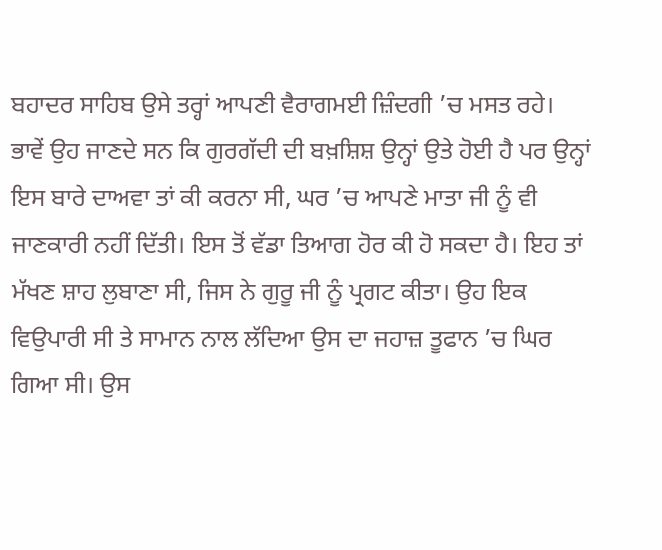ਬਹਾਦਰ ਸਾਹਿਬ ਉਸੇ ਤਰ੍ਹਾਂ ਆਪਣੀ ਵੈਰਾਗਮਈ ਜ਼ਿੰਦਗੀ ’ਚ ਮਸਤ ਰਹੇ। ਭਾਵੇਂ ਉਹ ਜਾਣਦੇ ਸਨ ਕਿ ਗੁਰਗੱਦੀ ਦੀ ਬਖ਼ਸ਼ਿਸ਼ ਉਨ੍ਹਾਂ ਉਤੇ ਹੋਈ ਹੈ ਪਰ ਉਨ੍ਹਾਂ ਇਸ ਬਾਰੇ ਦਾਅਵਾ ਤਾਂ ਕੀ ਕਰਨਾ ਸੀ, ਘਰ ’ਚ ਆਪਣੇ ਮਾਤਾ ਜੀ ਨੂੰ ਵੀ ਜਾਣਕਾਰੀ ਨਹੀਂ ਦਿੱਤੀ। ਇਸ ਤੋਂ ਵੱਡਾ ਤਿਆਗ ਹੋਰ ਕੀ ਹੋ ਸਕਦਾ ਹੈ। ਇਹ ਤਾਂ ਮੱਖਣ ਸ਼ਾਹ ਲੁਬਾਣਾ ਸੀ, ਜਿਸ ਨੇ ਗੁਰੂ ਜੀ ਨੂੰ ਪ੍ਰਗਟ ਕੀਤਾ। ਉਹ ਇਕ ਵਿਉਪਾਰੀ ਸੀ ਤੇ ਸਾਮਾਨ ਨਾਲ ਲੱਦਿਆ ਉਸ ਦਾ ਜਹਾਜ਼ ਤੂਫਾਨ ’ਚ ਘਿਰ ਗਿਆ ਸੀ। ਉਸ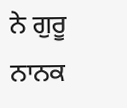ਨੇ ਗੁਰੂ ਨਾਨਕ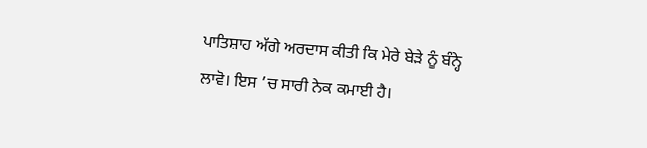ਪਾਤਿਸ਼ਾਹ ਅੱਗੇ ਅਰਦਾਸ ਕੀਤੀ ਕਿ ਮੇਰੇ ਬੇੜੇ ਨੂੰ ਬੰਨ੍ਹੇ ਲਾਵੋ। ਇਸ ’ਚ ਸਾਰੀ ਨੇਕ ਕਮਾਈ ਹੈ।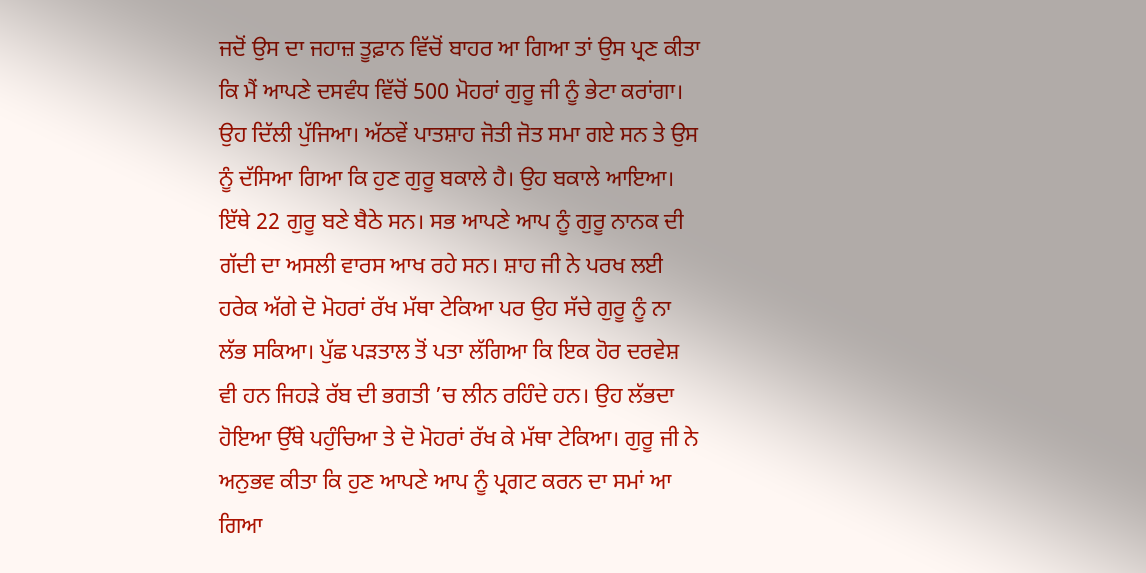ਜਦੋਂ ਉਸ ਦਾ ਜਹਾਜ਼ ਤੂਫ਼ਾਨ ਵਿੱਚੋਂ ਬਾਹਰ ਆ ਗਿਆ ਤਾਂ ਉਸ ਪ੍ਰਣ ਕੀਤਾ ਕਿ ਮੈਂ ਆਪਣੇ ਦਸਵੰਧ ਵਿੱਚੋਂ 500 ਮੋਹਰਾਂ ਗੁਰੂ ਜੀ ਨੂੰ ਭੇਟਾ ਕਰਾਂਗਾ। ਉਹ ਦਿੱਲੀ ਪੁੱਜਿਆ। ਅੱਠਵੇਂ ਪਾਤਸ਼ਾਹ ਜੋਤੀ ਜੋਤ ਸਮਾ ਗਏ ਸਨ ਤੇ ਉਸ ਨੂੰ ਦੱਸਿਆ ਗਿਆ ਕਿ ਹੁਣ ਗੁਰੂ ਬਕਾਲੇ ਹੈ। ਉਹ ਬਕਾਲੇ ਆਇਆ। ਇੱਥੇ 22 ਗੁਰੂ ਬਣੇ ਬੈਠੇ ਸਨ। ਸਭ ਆਪਣੇ ਆਪ ਨੂੰ ਗੁਰੂ ਨਾਨਕ ਦੀ ਗੱਦੀ ਦਾ ਅਸਲੀ ਵਾਰਸ ਆਖ ਰਹੇ ਸਨ। ਸ਼ਾਹ ਜੀ ਨੇ ਪਰਖ ਲਈ ਹਰੇਕ ਅੱਗੇ ਦੋ ਮੋਹਰਾਂ ਰੱਖ ਮੱਥਾ ਟੇਕਿਆ ਪਰ ਉਹ ਸੱਚੇ ਗੁਰੂ ਨੂੰ ਨਾ ਲੱਭ ਸਕਿਆ। ਪੁੱਛ ਪੜਤਾਲ ਤੋਂ ਪਤਾ ਲੱਗਿਆ ਕਿ ਇਕ ਹੋਰ ਦਰਵੇਸ਼ ਵੀ ਹਨ ਜਿਹੜੇ ਰੱਬ ਦੀ ਭਗਤੀ ’ਚ ਲੀਨ ਰਹਿੰਦੇ ਹਨ। ਉਹ ਲੱਭਦਾ ਹੋਇਆ ਉੱਥੇ ਪਹੁੰਚਿਆ ਤੇ ਦੋ ਮੋਹਰਾਂ ਰੱਖ ਕੇ ਮੱਥਾ ਟੇਕਿਆ। ਗੁਰੂ ਜੀ ਨੇ ਅਨੁਭਵ ਕੀਤਾ ਕਿ ਹੁਣ ਆਪਣੇ ਆਪ ਨੂੰ ਪ੍ਰਗਟ ਕਰਨ ਦਾ ਸਮਾਂ ਆ ਗਿਆ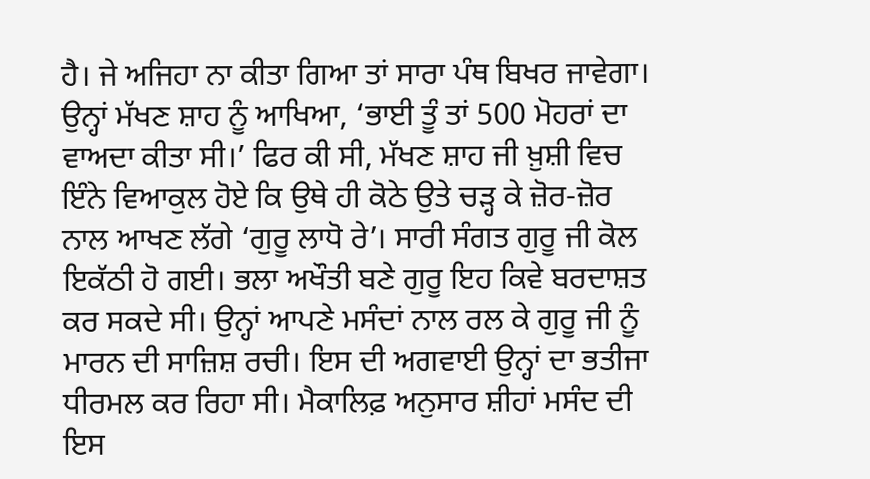ਹੈ। ਜੇ ਅਜਿਹਾ ਨਾ ਕੀਤਾ ਗਿਆ ਤਾਂ ਸਾਰਾ ਪੰਥ ਬਿਖਰ ਜਾਵੇਗਾ। ਉਨ੍ਹਾਂ ਮੱਖਣ ਸ਼ਾਹ ਨੂੰ ਆਖਿਆ, ‘ਭਾਈ ਤੂੰ ਤਾਂ 500 ਮੋਹਰਾਂ ਦਾ ਵਾਅਦਾ ਕੀਤਾ ਸੀ।’ ਫਿਰ ਕੀ ਸੀ, ਮੱਖਣ ਸ਼ਾਹ ਜੀ ਖ਼ੁਸ਼ੀ ਵਿਚ ਇੰਨੇ ਵਿਆਕੁਲ ਹੋਏ ਕਿ ਉਥੇ ਹੀ ਕੋਠੇ ਉਤੇ ਚੜ੍ਹ ਕੇ ਜ਼ੋਰ-ਜ਼ੋਰ ਨਾਲ ਆਖਣ ਲੱਗੇ ‘ਗੁਰੂ ਲਾਧੋ ਰੇ’। ਸਾਰੀ ਸੰਗਤ ਗੁਰੂ ਜੀ ਕੋਲ ਇਕੱਠੀ ਹੋ ਗਈ। ਭਲਾ ਅਖੌਤੀ ਬਣੇ ਗੁਰੂ ਇਹ ਕਿਵੇ ਬਰਦਾਸ਼ਤ ਕਰ ਸਕਦੇ ਸੀ। ਉਨ੍ਹਾਂ ਆਪਣੇ ਮਸੰਦਾਂ ਨਾਲ ਰਲ ਕੇ ਗੁਰੂ ਜੀ ਨੂੰ ਮਾਰਨ ਦੀ ਸਾਜ਼ਿਸ਼ ਰਚੀ। ਇਸ ਦੀ ਅਗਵਾਈ ਉਨ੍ਹਾਂ ਦਾ ਭਤੀਜਾ ਧੀਰਮਲ ਕਰ ਰਿਹਾ ਸੀ। ਮੈਕਾਲਿਫ਼ ਅਨੁਸਾਰ ਸ਼ੀਹਾਂ ਮਸੰਦ ਦੀ ਇਸ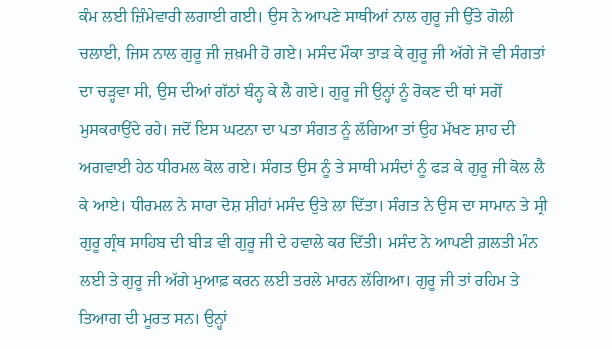ਕੰਮ ਲਈ ਜ਼ਿੰਮੇਵਾਰੀ ਲਗਾਈ ਗਈ। ਉਸ ਨੇ ਆਪਣੇ ਸਾਥੀਆਂ ਨਾਲ ਗੁਰੂ ਜੀ ਉੱਤੇ ਗੋਲੀ ਚਲਾਈ, ਜਿਸ ਨਾਲ ਗੁਰੂ ਜੀ ਜ਼ਖ਼ਮੀ ਹੋ ਗਏ। ਮਸੰਦ ਮੌਕਾ ਤਾੜ ਕੇ ਗੁਰੂ ਜੀ ਅੱਗੇ ਜੋ ਵੀ ਸੰਗਤਾਂ ਦਾ ਚੜ੍ਹਵਾ ਸੀ, ਉਸ ਦੀਆਂ ਗੱਠਾਂ ਬੰਨ੍ਹ ਕੇ ਲੈ ਗਏ। ਗੁਰੂ ਜੀ ਉਨ੍ਹਾਂ ਨੂੰ ਰੋਕਣ ਦੀ ਥਾਂ ਸਗੋਂ ਮੁਸਕਰਾਉਂਦੇ ਰਹੇ। ਜਦੋਂ ਇਸ ਘਟਨਾ ਦਾ ਪਤਾ ਸੰਗਤ ਨੂੰ ਲੱਗਿਆ ਤਾਂ ਉਹ ਮੱਖਣ ਸ਼ਾਹ ਦੀ ਅਗਵਾਈ ਹੇਠ ਧੀਰਮਲ ਕੋਲ ਗਏ। ਸੰਗਤ ਉਸ ਨੂੰ ਤੇ ਸਾਥੀ ਮਸੰਦਾਂ ਨੂੰ ਫੜ ਕੇ ਗੁਰੂ ਜੀ ਕੋਲ ਲੈ ਕੇ ਆਏ। ਧੀਰਮਲ ਨੇ ਸਾਰਾ ਦੋਸ਼ ਸ਼ੀਹਾਂ ਮਸੰਦ ਉਤੇ ਲਾ ਦਿੱਤਾ। ਸੰਗਤ ਨੇ ਉਸ ਦਾ ਸਾਮਾਨ ਤੇ ਸ੍ਰੀ ਗੁਰੂ ਗ੍ਰੰਥ ਸਾਹਿਬ ਦੀ ਬੀੜ ਵੀ ਗੁਰੂ ਜੀ ਦੇ ਹਵਾਲੇ ਕਰ ਦਿੱਤੀ। ਮਸੰਦ ਨੇ ਆਪਣੀ ਗ਼ਲਤੀ ਮੰਨ ਲਈ ਤੇ ਗੁਰੂ ਜੀ ਅੱਗੇ ਮੁਆਫ਼ ਕਰਨ ਲਈ ਤਰਲੇ ਮਾਰਨ ਲੱਗਿਆ। ਗੁਰੂ ਜੀ ਤਾਂ ਰਹਿਮ ਤੇ ਤਿਆਗ ਦੀ ਮੂਰਤ ਸਨ। ਉਨ੍ਹਾਂ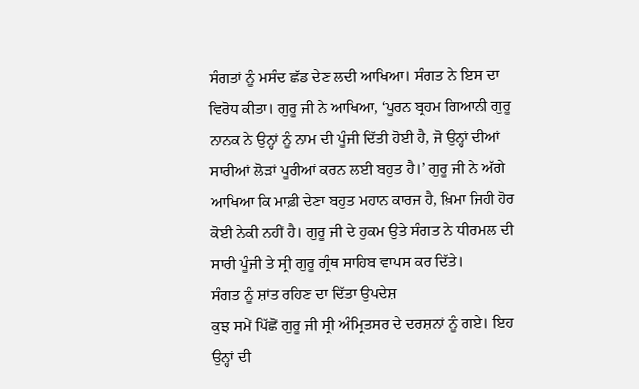ਸੰਗਤਾਂ ਨੂੰ ਮਸੰਦ ਛੱਡ ਦੇਣ ਲਦੀ ਆਖਿਆ। ਸੰਗਤ ਨੇ ਇਸ ਦਾ ਵਿਰੋਧ ਕੀਤਾ। ਗੁਰੂ ਜੀ ਨੇ ਆਖਿਆ, ‘ਪੂਰਨ ਬ੍ਰਹਮ ਗਿਆਨੀ ਗੁਰੂ ਨਾਨਕ ਨੇ ਉਨ੍ਹਾਂ ਨੂੰ ਨਾਮ ਦੀ ਪੂੰਜੀ ਦਿੱਤੀ ਹੋਈ ਹੈ, ਜੋ ਉਨ੍ਹਾਂ ਦੀਆਂ ਸਾਰੀਆਂ ਲੋੜਾਂ ਪੂਰੀਆਂ ਕਰਨ ਲਈ ਬਹੁਤ ਹੈ।’ ਗੁਰੂ ਜੀ ਨੇ ਅੱਗੇ ਆਖਿਆ ਕਿ ਮਾਫ਼ੀ ਦੇਣਾ ਬਹੁਤ ਮਹਾਨ ਕਾਰਜ ਹੈ, ਖ਼ਿਮਾ ਜਿਹੀ ਹੋਰ ਕੋਈ ਨੇਕੀ ਨਹੀਂ ਹੈ। ਗੁਰੂ ਜੀ ਦੇ ਹੁਕਮ ਉਤੇ ਸੰਗਤ ਨੇ ਧੀਰਮਲ ਦੀ ਸਾਰੀ ਪੂੰਜੀ ਤੇ ਸ੍ਰੀ ਗੁਰੂ ਗ੍ਰੰਥ ਸਾਹਿਬ ਵਾਪਸ ਕਰ ਦਿੱਤੇ।
ਸੰਗਤ ਨੂੰ ਸ਼ਾਂਤ ਰਹਿਣ ਦਾ ਦਿੱਤਾ ਉਪਦੇਸ਼
ਕੁਝ ਸਮੇਂ ਪਿੱਛੋਂ ਗੁਰੂ ਜੀ ਸ੍ਰੀ ਅੰਮ੍ਰਿਤਸਰ ਦੇ ਦਰਸ਼ਨਾਂ ਨੂੰ ਗਏ। ਇਹ ਉਨ੍ਹਾਂ ਦੀ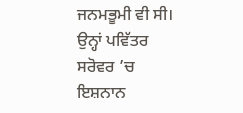ਜਨਮਭੂਮੀ ਵੀ ਸੀ। ਉਨ੍ਹਾਂ ਪਵਿੱਤਰ ਸਰੋਵਰ ’ਚ ਇਸ਼ਨਾਨ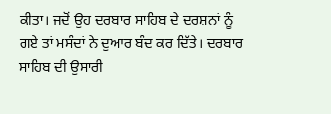ਕੀਤਾ। ਜਦੋਂ ਉਹ ਦਰਬਾਰ ਸਾਹਿਬ ਦੇ ਦਰਸ਼ਨਾਂ ਨੂੰ ਗਏ ਤਾਂ ਮਸੰਦਾਂ ਨੇ ਦੁਆਰ ਬੰਦ ਕਰ ਦਿੱਤੇ। ਦਰਬਾਰ ਸਾਹਿਬ ਦੀ ਉਸਾਰੀ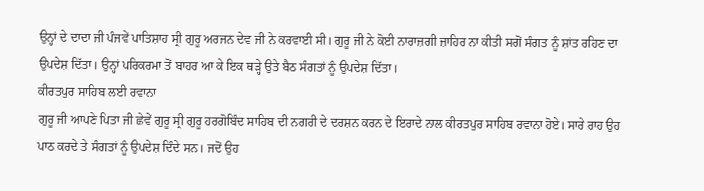ਉਨ੍ਹਾਂ ਦੇ ਦਾਦਾ ਜੀ ਪੰਜਵੇਂ ਪਾਤਿਸ਼ਾਹ ਸ੍ਰੀ ਗੁਰੂ ਅਰਜਨ ਦੇਵ ਜੀ ਨੇ ਕਰਵਾਈ ਸੀ। ਗੁਰੂ ਜੀ ਨੇ ਕੋਈ ਨਾਰਾਜ਼ਗੀ ਜ਼ਾਹਿਰ ਨਾ ਕੀਤੀ ਸਗੋਂ ਸੰਗਤ ਨੂੰ ਸ਼ਾਂਤ ਰਹਿਣ ਦਾ ਉਪਦੇਸ਼ ਦਿੱਤਾ। ਉਨ੍ਹਾਂ ਪਰਿਕਰਮਾ ਤੋਂ ਬਾਹਰ ਆ ਕੇ ਇਕ ਥੜ੍ਹੇ ਉਤੇ ਬੈਠ ਸੰਗਤਾਂ ਨੂੰ ਉਪਦੇਸ਼ ਦਿੱਤਾ।
ਕੀਰਤਪੁਰ ਸਾਹਿਬ ਲਈ ਰਵਾਨਾ
ਗੁਰੂ ਜੀ ਆਪਣੇ ਪਿਤਾ ਜੀ ਛੇਵੇਂ ਗੁਰੂ ਸ੍ਰੀ ਗੁਰੂ ਹਰਗੋਬਿੰਦ ਸਾਹਿਬ ਦੀ ਨਗਰੀ ਦੇ ਦਰਸ਼ਨ ਕਰਨ ਦੇ ਇਰਾਦੇ ਨਾਲ ਕੀਰਤਪੁਰ ਸਾਹਿਬ ਰਵਾਨਾ ਹੋਏ। ਸਾਰੇ ਰਾਹ ਉਹ ਪਾਠ ਕਰਦੇ ਤੇ ਸੰਗਤਾਂ ਨੂੰ ਉਪਦੇਸ਼ ਦਿੰਦੇ ਸਨ। ਜਦੋਂ ਉਹ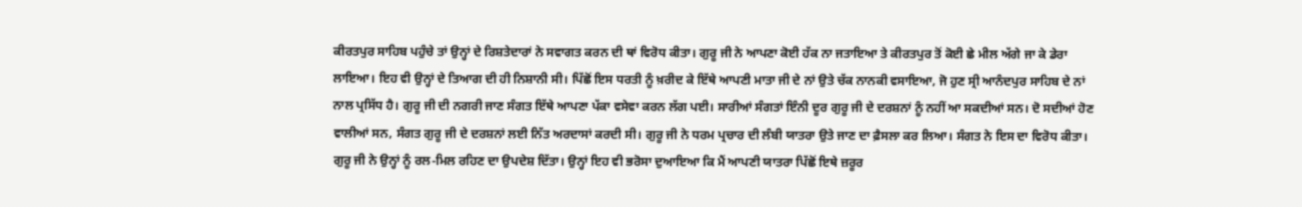ਕੀਰਤਪੁਰ ਸਾਹਿਬ ਪਹੁੰਚੇ ਤਾਂ ਉਨ੍ਹਾਂ ਦੇ ਰਿਸ਼ਤੇਦਾਰਾਂ ਨੇ ਸਵਾਗਤ ਕਰਨ ਦੀ ਥਾਂ ਵਿਰੋਧ ਕੀਤਾ। ਗੁਰੂ ਜੀ ਨੇ ਆਪਣਾ ਕੋਈ ਹੱਕ ਨਾ ਜਤਾਇਆ ਤੇ ਕੀਰਤਪੁਰ ਤੋਂ ਕੋਈ ਛੇ ਮੀਲ ਅੱਗੇ ਜਾ ਕੇ ਡੇਰਾ ਲਾਇਆ। ਇਹ ਵੀ ਉਨ੍ਹਾਂ ਦੇ ਤਿਆਗ ਦੀ ਹੀ ਨਿਸ਼ਾਨੀ ਸੀ। ਪਿੱਛੋਂ ਇਸ ਧਰਤੀ ਨੂੰ ਖ਼ਰੀਦ ਕੇ ਇੱਥੇ ਆਪਣੀ ਮਾਤਾ ਜੀ ਦੇ ਨਾਂ ਉਤੇ ਚੱਕ ਨਾਨਕੀ ਵਸਾਇਆ, ਜੋ ਹੁਣ ਸ੍ਰੀ ਆਨੰਦਪੁਰ ਸਾਹਿਬ ਦੇ ਨਾਂ ਨਾਲ ਪ੍ਰਸਿੱਧ ਹੈ। ਗੁਰੂ ਜੀ ਦੀ ਨਗਰੀ ਜਾਣ ਸੰਗਤ ਇੱਥੇ ਆਪਣਾ ਪੱਕਾ ਵਸੇਵਾ ਕਰਨ ਲੱਗ ਪਈ। ਸਾਰੀਆਂ ਸੰਗਤਾਂ ਇੰਨੀ ਦੂਰ ਗੁਰੂ ਜੀ ਦੇ ਦਰਸ਼ਨਾਂ ਨੂੰ ਨਹੀਂ ਆ ਸਕਦੀਆਂ ਸਨ। ਦੋ ਸਦੀਆਂ ਹੋਣ ਵਾਲੀਆਂ ਸਨ, ਸੰਗਤ ਗੁਰੂ ਜੀ ਦੇ ਦਰਸ਼ਨਾਂ ਲਈ ਨਿੱਤ ਅਰਦਾਸਾਂ ਕਰਦੀ ਸੀ। ਗੁਰੂ ਜੀ ਨੇ ਧਰਮ ਪ੍ਰਚਾਰ ਦੀ ਲੰਬੀ ਯਾਤਰਾ ਉਤੇ ਜਾਣ ਦਾ ਫ਼ੈਸਲਾ ਕਰ ਲਿਆ। ਸੰਗਤ ਨੇ ਇਸ ਦਾ ਵਿਰੋਧ ਕੀਤਾ। ਗੁਰੂ ਜੀ ਨੇ ਉਨ੍ਹਾਂ ਨੂੰ ਰਲ-ਮਿਲ ਰਹਿਣ ਦਾ ਉਪਦੇਸ਼ ਦਿੱਤਾ। ਉਨ੍ਹਾਂ ਇਹ ਵੀ ਭਰੋਸਾ ਦੁਆਇਆ ਕਿ ਮੈਂ ਆਪਣੀ ਯਾਤਰਾ ਪਿੱਛੋਂ ਇਥੇ ਜ਼ਰੂਰ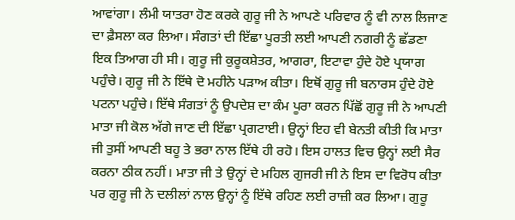ਆਵਾਂਗਾ। ਲੰਮੀ ਯਾਤਰਾ ਹੋਣ ਕਰਕੇ ਗੁਰੂ ਜੀ ਨੇ ਆਪਣੇ ਪਰਿਵਾਰ ਨੂੰ ਵੀ ਨਾਲ ਲਿਜਾਣ ਦਾ ਫ਼ੈਸਲਾ ਕਰ ਲਿਆ। ਸੰਗਤਾਂ ਦੀ ਇੱਛਾ ਪੂਰਤੀ ਲਈ ਆਪਣੀ ਨਗਰੀ ਨੂੰ ਛੱਡਣਾ ਇਕ ਤਿਆਗ ਹੀ ਸੀ। ਗੁਰੂ ਜੀ ਕੁਰੂਕਸ਼ੇਤਰ, ਆਗਰਾ, ਇਟਾਵਾ ਹੁੰਦੇ ਹੋਏ ਪ੍ਰਯਾਗ ਪਹੁੰਚੇ। ਗੁਰੂ ਜੀ ਨੇ ਇੱਥੇ ਦੋ ਮਹੀਨੇ ਪੜਾਅ ਕੀਤਾ। ਇਥੋਂ ਗੁਰੂ ਜੀ ਬਨਾਰਸ ਹੁੰਦੇ ਹੋਏ ਪਟਨਾ ਪਹੁੰਚੇ। ਇੱਥੇ ਸੰਗਤਾਂ ਨੂੰ ਉਪਦੇਸ਼ ਦਾ ਕੰਮ ਪੂਰਾ ਕਰਨ ਪਿੱਛੋਂ ਗੁਰੂ ਜੀ ਨੇ ਆਪਣੀ ਮਾਤਾ ਜੀ ਕੋਲ ਅੱਗੇ ਜਾਣ ਦੀ ਇੱਛਾ ਪ੍ਰਗਟਾਈ। ਉਨ੍ਹਾਂ ਇਹ ਵੀ ਬੇਨਤੀ ਕੀਤੀ ਕਿ ਮਾਤਾ ਜੀ ਤੁਸੀਂ ਆਪਣੀ ਬਹੂ ਤੇ ਭਰਾ ਨਾਲ ਇੱਥੇ ਹੀ ਰਹੋ। ਇਸ ਹਾਲਤ ਵਿਚ ਉਨ੍ਹਾਂ ਲਈ ਸੈਰ ਕਰਨਾ ਠੀਕ ਨਹੀਂ। ਮਾਤਾ ਜੀ ਤੇ ਉਨ੍ਹਾਂ ਦੇ ਮਹਿਲ ਗੁਜਰੀ ਜੀ ਨੇ ਇਸ ਦਾ ਵਿਰੋਧ ਕੀਤਾ ਪਰ ਗੁਰੂ ਜੀ ਨੇ ਦਲੀਲਾਂ ਨਾਲ ਉਨ੍ਹਾਂ ਨੂੰ ਇੱਥੇ ਰਹਿਣ ਲਈ ਰਾਜ਼ੀ ਕਰ ਲਿਆ। ਗੁਰੂ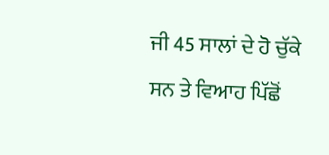ਜੀ 45 ਸਾਲਾਂ ਦੇ ਹੋ ਚੁੱਕੇ ਸਨ ਤੇ ਵਿਆਹ ਪਿੱਛੋਂ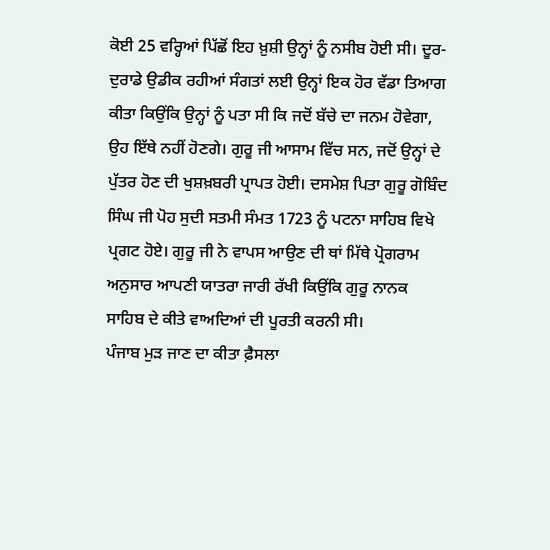ਕੋਈ 25 ਵਰ੍ਹਿਆਂ ਪਿੱਛੋਂ ਇਹ ਖ਼ੁਸ਼ੀ ਉਨ੍ਹਾਂ ਨੂੰ ਨਸੀਬ ਹੋਈ ਸੀ। ਦੂਰ-ਦੁਰਾਡੇ ਉਡੀਕ ਰਹੀਆਂ ਸੰਗਤਾਂ ਲਈ ਉਨ੍ਹਾਂ ਇਕ ਹੋਰ ਵੱਡਾ ਤਿਆਗ ਕੀਤਾ ਕਿਉਂਕਿ ਉਨ੍ਹਾਂ ਨੂੰ ਪਤਾ ਸੀ ਕਿ ਜਦੋਂ ਬੱਚੇ ਦਾ ਜਨਮ ਹੋਵੇਗਾ, ਉਹ ਇੱਥੇ ਨਹੀਂ ਹੋਣਗੇ। ਗੁਰੂ ਜੀ ਆਸਾਮ ਵਿੱਚ ਸਨ, ਜਦੋਂ ਉਨ੍ਹਾਂ ਦੇ ਪੁੱਤਰ ਹੋਣ ਦੀ ਖੁਸ਼ਖ਼ਬਰੀ ਪ੍ਰਾਪਤ ਹੋਈ। ਦਸਮੇਸ਼ ਪਿਤਾ ਗੁਰੂ ਗੋਬਿੰਦ ਸਿੰਘ ਜੀ ਪੋਹ ਸੁਦੀ ਸਤਮੀ ਸੰਮਤ 1723 ਨੂੰ ਪਟਨਾ ਸਾਹਿਬ ਵਿਖੇ ਪ੍ਰਗਟ ਹੋਏ। ਗੁਰੂ ਜੀ ਨੇ ਵਾਪਸ ਆਉਣ ਦੀ ਥਾਂ ਮਿੱਥੇ ਪ੍ਰੋਗਰਾਮ ਅਨੁਸਾਰ ਆਪਣੀ ਯਾਤਰਾ ਜਾਰੀ ਰੱਖੀ ਕਿਉਂਕਿ ਗੁਰੂ ਨਾਨਕ ਸਾਹਿਬ ਦੇ ਕੀਤੇ ਵਾਅਦਿਆਂ ਦੀ ਪੂਰਤੀ ਕਰਨੀ ਸੀ।
ਪੰਜਾਬ ਮੁੜ ਜਾਣ ਦਾ ਕੀਤਾ ਫ਼ੈਸਲਾ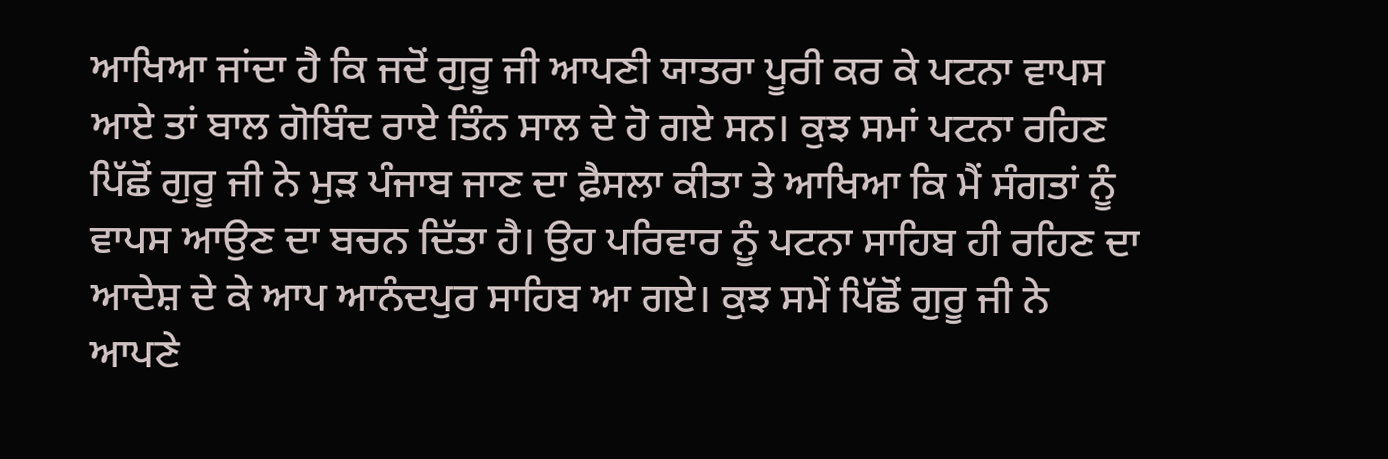ਆਖਿਆ ਜਾਂਦਾ ਹੈ ਕਿ ਜਦੋਂ ਗੁਰੂ ਜੀ ਆਪਣੀ ਯਾਤਰਾ ਪੂਰੀ ਕਰ ਕੇ ਪਟਨਾ ਵਾਪਸ ਆਏ ਤਾਂ ਬਾਲ ਗੋਬਿੰਦ ਰਾਏ ਤਿੰਨ ਸਾਲ ਦੇ ਹੋ ਗਏ ਸਨ। ਕੁਝ ਸਮਾਂ ਪਟਨਾ ਰਹਿਣ ਪਿੱਛੋਂ ਗੁਰੂ ਜੀ ਨੇ ਮੁੜ ਪੰਜਾਬ ਜਾਣ ਦਾ ਫ਼ੈਸਲਾ ਕੀਤਾ ਤੇ ਆਖਿਆ ਕਿ ਮੈਂ ਸੰਗਤਾਂ ਨੂੰ ਵਾਪਸ ਆਉਣ ਦਾ ਬਚਨ ਦਿੱਤਾ ਹੈ। ਉਹ ਪਰਿਵਾਰ ਨੂੰ ਪਟਨਾ ਸਾਹਿਬ ਹੀ ਰਹਿਣ ਦਾ ਆਦੇਸ਼ ਦੇ ਕੇ ਆਪ ਆਨੰਦਪੁਰ ਸਾਹਿਬ ਆ ਗਏ। ਕੁਝ ਸਮੇਂ ਪਿੱਛੋਂ ਗੁਰੂ ਜੀ ਨੇ ਆਪਣੇ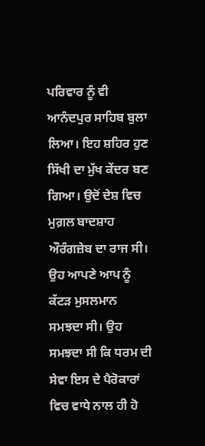ਪਰਿਵਾਰ ਨੂੰ ਵੀ ਆਨੰਦਪੁਰ ਸਾਹਿਬ ਬੁਲਾ ਲਿਆ। ਇਹ ਸ਼ਹਿਰ ਹੁਣ ਸਿੱਖੀ ਦਾ ਮੁੱਖ ਕੇਂਦਰ ਬਣ ਗਿਆ। ਉਦੋਂ ਦੇਸ਼ ਵਿਚ ਮੁਗ਼ਲ ਬਾਦਸ਼ਾਹ ਔਰੰਗਜ਼ੇਬ ਦਾ ਰਾਜ ਸੀ। ਉਹ ਆਪਣੇ ਆਪ ਨੂੰ ਕੱਟੜ ਮੁਸਲਮਾਨ ਸਮਝਦਾ ਸੀ। ਉਹ ਸਮਝਦਾ ਸੀ ਕਿ ਧਰਮ ਦੀ ਸੇਵਾ ਇਸ ਦੇ ਪੈਰੋਕਾਰਾਂ ਵਿਚ ਵਾਧੇ ਨਾਲ ਹੀ ਹੋ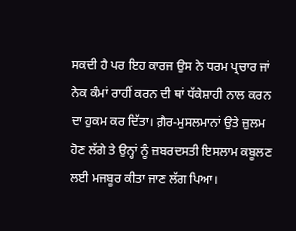ਸਕਦੀ ਹੈ ਪਰ ਇਹ ਕਾਰਜ ਉਸ ਨੇ ਧਰਮ ਪ੍ਰਚਾਰ ਜਾਂ ਨੇਕ ਕੰਮਾਂ ਰਾਹੀਂ ਕਰਨ ਦੀ ਥਾਂ ਧੱਕੇਸ਼ਾਹੀ ਨਾਲ ਕਰਨ ਦਾ ਹੁਕਮ ਕਰ ਦਿੱਤਾ। ਗ਼ੈਰ-ਮੁਸਲਮਾਨਾਂ ਉਤੇ ਜ਼ੁਲਮ ਹੋਣ ਲੱਗੇ ਤੇ ਉਨ੍ਹਾਂ ਨੂੰ ਜ਼ਬਰਦਸਤੀ ਇਸਲਾਮ ਕਬੂਲਣ ਲਈ ਮਜਬੂਰ ਕੀਤਾ ਜਾਣ ਲੱਗ ਪਿਆ।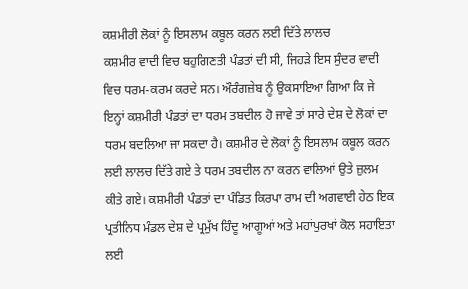ਕਸ਼ਮੀਰੀ ਲੋਕਾਂ ਨੂੰ ਇਸਲਾਮ ਕਬੂਲ ਕਰਨ ਲਈ ਦਿੱਤੇ ਲਾਲਚ
ਕਸ਼ਮੀਰ ਵਾਦੀ ਵਿਚ ਬਹੁਗਿਣਤੀ ਪੰਡਤਾਂ ਦੀ ਸੀ, ਜਿਹੜੇ ਇਸ ਸੁੰਦਰ ਵਾਦੀ ਵਿਚ ਧਰਮ-ਕਰਮ ਕਰਦੇ ਸਨ। ਔਰੰਗਜ਼ੇਬ ਨੂੰ ਉਕਸਾਇਆ ਗਿਆ ਕਿ ਜੇ ਇਨ੍ਹਾਂ ਕਸ਼ਮੀਰੀ ਪੰਡਤਾਂ ਦਾ ਧਰਮ ਤਬਦੀਲ ਹੋ ਜਾਵੇ ਤਾਂ ਸਾਰੇ ਦੇਸ਼ ਦੇ ਲੋਕਾਂ ਦਾ ਧਰਮ ਬਦਲਿਆ ਜਾ ਸਕਦਾ ਹੈ। ਕਸ਼ਮੀਰ ਦੇ ਲੋਕਾਂ ਨੂੰ ਇਸਲਾਮ ਕਬੂਲ ਕਰਨ ਲਈ ਲਾਲਚ ਦਿੱਤੇ ਗਏ ਤੇ ਧਰਮ ਤਬਦੀਲ ਨਾ ਕਰਨ ਵਾਲਿਆਂ ਉਤੇ ਜ਼ੁਲਮ ਕੀਤੇ ਗਏ। ਕਸ਼ਮੀਰੀ ਪੰਡਤਾਂ ਦਾ ਪੰਡਿਤ ਕਿਰਪਾ ਰਾਮ ਦੀ ਅਗਵਾਈ ਹੇਠ ਇਕ ਪ੍ਰਤੀਨਿਧ ਮੰਡਲ ਦੇਸ਼ ਦੇ ਪ੍ਰਮੁੱਖ ਹਿੰਦੂ ਆਗੂਆਂ ਅਤੇ ਮਹਾਂਪੁਰਖਾਂ ਕੋਲ ਸਹਾਇਤਾ ਲਈ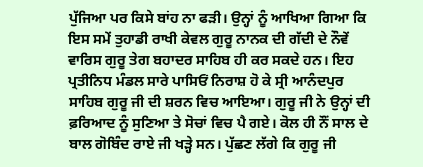ਪੁੱਜਿਆ ਪਰ ਕਿਸੇ ਬਾਂਹ ਨਾ ਫੜੀ। ਉਨ੍ਹਾਂ ਨੂੰ ਆਖਿਆ ਗਿਆ ਕਿ ਇਸ ਸਮੇਂ ਤੁਹਾਡੀ ਰਾਖੀ ਕੇਵਲ ਗੁਰੂ ਨਾਨਕ ਦੀ ਗੱਦੀ ਦੇ ਨੌਵੇਂ ਵਾਰਿਸ ਗੁਰੂ ਤੇਗ ਬਹਾਦਰ ਸਾਹਿਬ ਹੀ ਕਰ ਸਕਦੇ ਹਨ। ਇਹ ਪ੍ਰਤੀਨਿਧ ਮੰਡਲ ਸਾਰੇ ਪਾਸਿਓਂ ਨਿਰਾਸ਼ ਹੋ ਕੇ ਸ੍ਰੀ ਆਨੰਦਪੁਰ ਸਾਹਿਬ ਗੁਰੂ ਜੀ ਦੀ ਸ਼ਰਨ ਵਿਚ ਆਇਆ। ਗੁਰੂ ਜੀ ਨੇ ਉਨ੍ਹਾਂ ਦੀ ਫ਼ਰਿਆਦ ਨੂੰ ਸੁਣਿਆ ਤੇ ਸੋਚਾਂ ਵਿਚ ਪੈ ਗਏ। ਕੋਲ ਹੀ ਨੌਂ ਸਾਲ ਦੇ ਬਾਲ ਗੋਬਿੰਦ ਰਾਏ ਜੀ ਖੜ੍ਹੇ ਸਨ। ਪੁੱਛਣ ਲੱਗੇ ਕਿ ਗੁਰੂ ਜੀ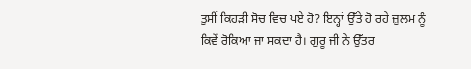ਤੁਸੀਂ ਕਿਹੜੀ ਸੋਚ ਵਿਚ ਪਏ ਹੋ? ਇਨ੍ਹਾਂ ਉੱਤੇ ਹੋ ਰਹੇ ਜ਼ੁਲਮ ਨੂੰ ਕਿਵੇਂ ਰੋਕਿਆ ਜਾ ਸਕਦਾ ਹੈ। ਗੁਰੂ ਜੀ ਨੇ ਉੱਤਰ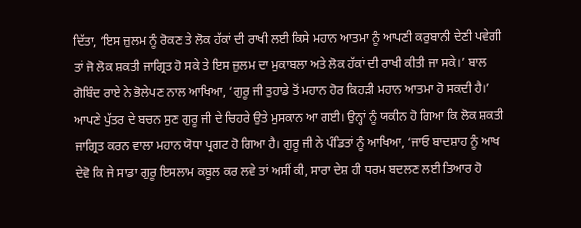ਦਿੱਤਾ, ‘ਇਸ ਜ਼ੁਲਮ ਨੂੰ ਰੋਕਣ ਤੇ ਲੋਕ ਹੱਕਾਂ ਦੀ ਰਾਖੀ ਲਈ ਕਿਸੇ ਮਹਾਨ ਆਤਮਾ ਨੂੰ ਆਪਣੀ ਕਰੁਬਾਨੀ ਦੇਣੀ ਪਵੇਗੀ ਤਾਂ ਜੋ ਲੋਕ ਸ਼ਕਤੀ ਜਾਗ੍ਰਿਤ ਹੋ ਸਕੇ ਤੇ ਇਸ ਜ਼ੁਲਮ ਦਾ ਮੁਕਾਬਲਾ ਅਤੇ ਲੋਕ ਹੱਕਾਂ ਦੀ ਰਾਖੀ ਕੀਤੀ ਜਾ ਸਕੇ।’ ਬਾਲ ਗੋਬਿੰਦ ਰਾਏ ਨੇ ਭੋਲੇਪਣ ਨਾਲ ਆਖਿਆ, ‘ਗੁਰੂ ਜੀ ਤੁਹਾਡੇ ਤੋਂ ਮਹਾਨ ਹੋਰ ਕਿਹੜੀ ਮਹਾਨ ਆਤਮਾ ਹੋ ਸਕਦੀ ਹੈ।’ ਆਪਣੇ ਪੁੱਤਰ ਦੇ ਬਚਨ ਸੁਣ ਗੁਰੂ ਜੀ ਦੇ ਚਿਹਰੇ ਉਤੇ ਮੁਸਕਾਨ ਆ ਗਈ। ਉਨ੍ਹਾਂ ਨੂੰ ਯਕੀਨ ਹੋ ਗਿਆ ਕਿ ਲੋਕ ਸ਼ਕਤੀ ਜਾਗ੍ਰਿਤ ਕਰਨ ਵਾਲਾ ਮਹਾਨ ਯੋਧਾ ਪ੍ਰਗਟ ਹੋ ਗਿਆ ਹੈ। ਗੁਰੂ ਜੀ ਨੇ ਪੰਡਿਤਾਂ ਨੂੰ ਆਖਿਆ, ‘ਜਾਓ ਬਾਦਸ਼ਾਹ ਨੂੰ ਆਖ ਦੇਵੋ ਕਿ ਜੇ ਸਾਡਾ ਗੁਰੂ ਇਸਲਾਮ ਕਬੂਲ ਕਰ ਲਵੇ ਤਾਂ ਅਸੀਂ ਕੀ, ਸਾਰਾ ਦੇਸ਼ ਹੀ ਧਰਮ ਬਦਲਣ ਲਈ ਤਿਆਰ ਹੋ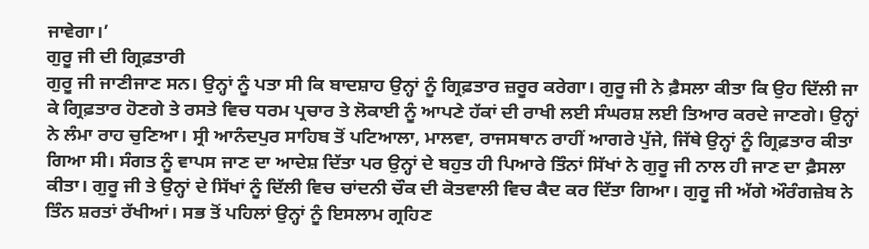ਜਾਵੇਗਾ।’
ਗੁਰੂ ਜੀ ਦੀ ਗ੍ਰਿਫ਼ਤਾਰੀ
ਗੁਰੂ ਜੀ ਜਾਣੀਜਾਣ ਸਨ। ਉਨ੍ਹਾਂ ਨੂੰ ਪਤਾ ਸੀ ਕਿ ਬਾਦਸ਼ਾਹ ਉਨ੍ਹਾਂ ਨੂੰ ਗ੍ਰਿਫ਼ਤਾਰ ਜ਼ਰੂਰ ਕਰੇਗਾ। ਗੁਰੂ ਜੀ ਨੇ ਫ਼ੈਸਲਾ ਕੀਤਾ ਕਿ ਉਹ ਦਿੱਲੀ ਜਾ ਕੇ ਗ੍ਰਿਫ਼ਤਾਰ ਹੋਣਗੇ ਤੇ ਰਸਤੇ ਵਿਚ ਧਰਮ ਪ੍ਰਚਾਰ ਤੇ ਲੋਕਾਈ ਨੂੰ ਆਪਣੇ ਹੱਕਾਂ ਦੀ ਰਾਖੀ ਲਈ ਸੰਘਰਸ਼ ਲਈ ਤਿਆਰ ਕਰਦੇ ਜਾਣਗੇ। ਉਨ੍ਹਾਂ ਨੇ ਲੰਮਾ ਰਾਹ ਚੁਣਿਆ। ਸ੍ਰੀ ਆਨੰਦਪੁਰ ਸਾਹਿਬ ਤੋਂ ਪਟਿਆਲਾ, ਮਾਲਵਾ, ਰਾਜਸਥਾਨ ਰਾਹੀਂ ਆਗਰੇ ਪੁੱਜੇ, ਜਿੱਥੇ ਉਨ੍ਹਾਂ ਨੂੰ ਗ੍ਰਿਫ਼ਤਾਰ ਕੀਤਾ ਗਿਆ ਸੀ। ਸੰਗਤ ਨੂੰ ਵਾਪਸ ਜਾਣ ਦਾ ਆਦੇਸ਼ ਦਿੱਤਾ ਪਰ ਉਨ੍ਹਾਂ ਦੇ ਬਹੁਤ ਹੀ ਪਿਆਰੇ ਤਿੰਨਾਂ ਸਿੱਖਾਂ ਨੇ ਗੁਰੂ ਜੀ ਨਾਲ ਹੀ ਜਾਣ ਦਾ ਫ਼ੈਸਲਾ ਕੀਤਾ। ਗੁਰੂ ਜੀ ਤੇ ਉਨ੍ਹਾਂ ਦੇ ਸਿੱਖਾਂ ਨੂੰ ਦਿੱਲੀ ਵਿਚ ਚਾਂਦਨੀ ਚੌਕ ਦੀ ਕੋਤਵਾਲੀ ਵਿਚ ਕੈਦ ਕਰ ਦਿੱਤਾ ਗਿਆ। ਗੁਰੂ ਜੀ ਅੱਗੇ ਔਰੰਗਜ਼ੇਬ ਨੇ ਤਿੰਨ ਸ਼ਰਤਾਂ ਰੱਖੀਆਂ। ਸਭ ਤੋਂ ਪਹਿਲਾਂ ਉਨ੍ਹਾਂ ਨੂੰ ਇਸਲਾਮ ਗ੍ਰਹਿਣ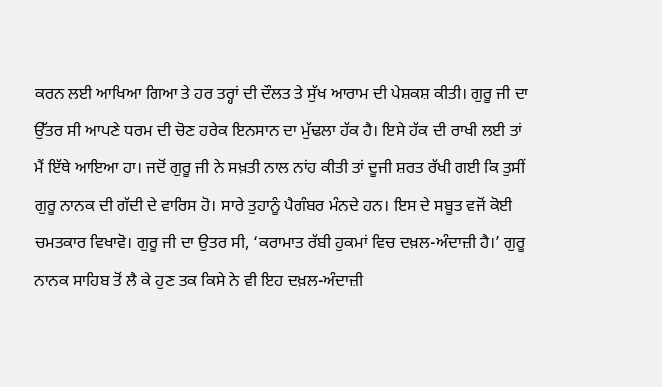ਕਰਨ ਲਈ ਆਖਿਆ ਗਿਆ ਤੇ ਹਰ ਤਰ੍ਹਾਂ ਦੀ ਦੌਲਤ ਤੇ ਸੁੱਖ ਆਰਾਮ ਦੀ ਪੇਸ਼ਕਸ਼ ਕੀਤੀ। ਗੁਰੂ ਜੀ ਦਾ ਉੱਤਰ ਸੀ ਆਪਣੇ ਧਰਮ ਦੀ ਚੋਣ ਹਰੇਕ ਇਨਸਾਨ ਦਾ ਮੁੱਢਲਾ ਹੱਕ ਹੈ। ਇਸੇ ਹੱਕ ਦੀ ਰਾਖੀ ਲਈ ਤਾਂ ਮੈਂ ਇੱਥੇ ਆਇਆ ਹਾ। ਜਦੋਂ ਗੁਰੂ ਜੀ ਨੇ ਸਖ਼ਤੀ ਨਾਲ ਨਾਂਹ ਕੀਤੀ ਤਾਂ ਦੂਜੀ ਸ਼ਰਤ ਰੱਖੀ ਗਈ ਕਿ ਤੁਸੀਂ ਗੁਰੂ ਨਾਨਕ ਦੀ ਗੱਦੀ ਦੇ ਵਾਰਿਸ ਹੋ। ਸਾਰੇ ਤੁਹਾਨੂੰ ਪੈਗੰਬਰ ਮੰਨਦੇ ਹਨ। ਇਸ ਦੇ ਸਬੂਤ ਵਜੋਂ ਕੋਈ ਚਮਤਕਾਰ ਵਿਖਾਵੋ। ਗੁਰੂ ਜੀ ਦਾ ਉਤਰ ਸੀ, ‘ਕਰਾਮਾਤ ਰੱਬੀ ਹੁਕਮਾਂ ਵਿਚ ਦਖ਼ਲ-ਅੰਦਾਜ਼ੀ ਹੈ।’ ਗੁਰੂ ਨਾਨਕ ਸਾਹਿਬ ਤੋਂ ਲੈ ਕੇ ਹੁਣ ਤਕ ਕਿਸੇ ਨੇ ਵੀ ਇਹ ਦਖ਼ਲ-ਅੰਦਾਜ਼ੀ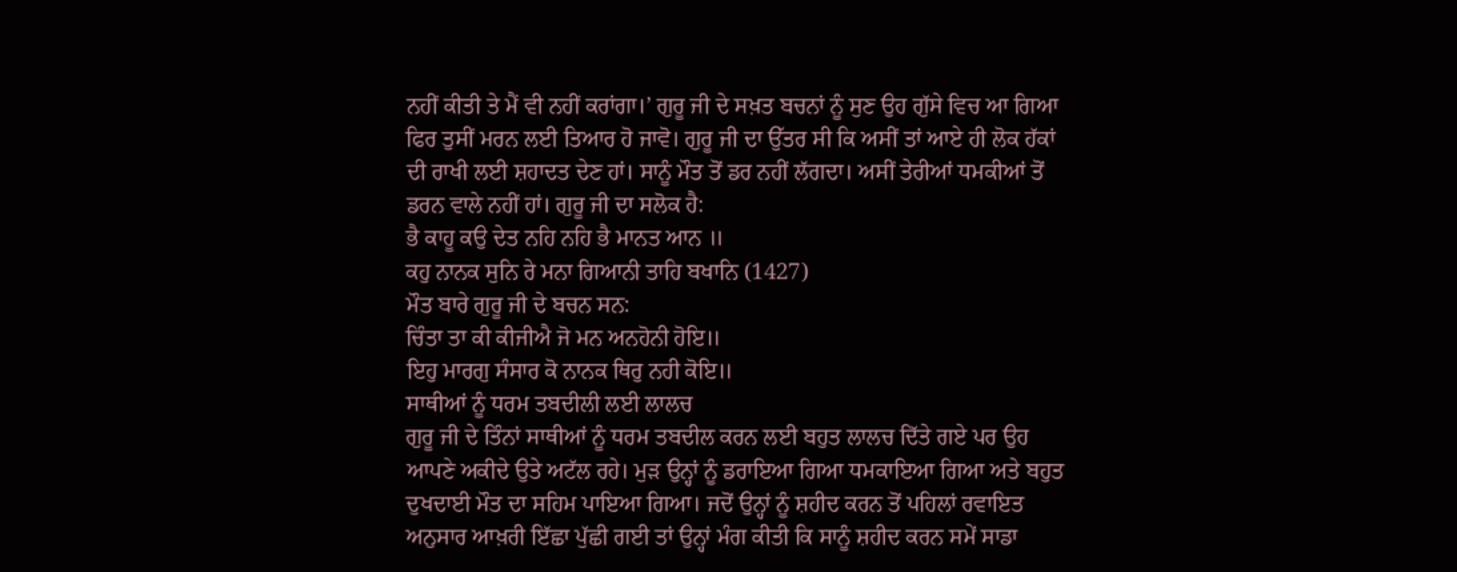ਨਹੀਂ ਕੀਤੀ ਤੇ ਮੈਂ ਵੀ ਨਹੀਂ ਕਰਾਂਗਾ।’ ਗੁਰੂ ਜੀ ਦੇ ਸਖ਼ਤ ਬਚਨਾਂ ਨੂੰ ਸੁਣ ਉਹ ਗੁੱਸੇ ਵਿਚ ਆ ਗਿਆ ਫਿਰ ਤੁਸੀਂ ਮਰਨ ਲਈ ਤਿਆਰ ਹੋ ਜਾਵੋ। ਗੁਰੂ ਜੀ ਦਾ ਉੱਤਰ ਸੀ ਕਿ ਅਸੀਂ ਤਾਂ ਆਏ ਹੀ ਲੋਕ ਹੱਕਾਂ ਦੀ ਰਾਖੀ ਲਈ ਸ਼ਹਾਦਤ ਦੇਣ ਹਾਂ। ਸਾਨੂੰ ਮੌਤ ਤੋਂ ਡਰ ਨਹੀਂ ਲੱਗਦਾ। ਅਸੀਂ ਤੇਰੀਆਂ ਧਮਕੀਆਂ ਤੋਂ ਡਰਨ ਵਾਲੇ ਨਹੀਂ ਹਾਂ। ਗੁਰੂ ਜੀ ਦਾ ਸਲੋਕ ਹੈ:
ਭੈ ਕਾਹੂ ਕਉ ਦੇਤ ਨਹਿ ਨਹਿ ਭੈ ਮਾਨਤ ਆਨ ॥
ਕਹੁ ਨਾਨਕ ਸੁਨਿ ਰੇ ਮਨਾ ਗਿਆਨੀ ਤਾਹਿ ਬਖਾਨਿ (1427)
ਮੌਤ ਬਾਰੇ ਗੁਰੂ ਜੀ ਦੇ ਬਚਨ ਸਨ:
ਚਿੰਤਾ ਤਾ ਕੀ ਕੀਜੀਐ ਜੋ ਮਨ ਅਨਹੋਨੀ ਹੋਇ॥
ਇਹੁ ਮਾਰਗੁ ਸੰਸਾਰ ਕੋ ਨਾਨਕ ਥਿਰੁ ਨਹੀ ਕੋਇ॥
ਸਾਥੀਆਂ ਨੂੰ ਧਰਮ ਤਬਦੀਲੀ ਲਈ ਲਾਲਚ
ਗੁਰੂ ਜੀ ਦੇ ਤਿੰਨਾਂ ਸਾਥੀਆਂ ਨੂੰ ਧਰਮ ਤਬਦੀਲ ਕਰਨ ਲਈ ਬਹੁਤ ਲਾਲਚ ਦਿੱਤੇ ਗਏ ਪਰ ਉਹ ਆਪਣੇ ਅਕੀਦੇ ਉਤੇ ਅਟੱਲ ਰਹੇ। ਮੁੜ ਉਨ੍ਹਾਂ ਨੂੰ ਡਰਾਇਆ ਗਿਆ ਧਮਕਾਇਆ ਗਿਆ ਅਤੇ ਬਹੁਤ ਦੁਖਦਾਈ ਮੌਤ ਦਾ ਸਹਿਮ ਪਾਇਆ ਗਿਆ। ਜਦੋਂ ਉਨ੍ਹਾਂ ਨੂੰ ਸ਼ਹੀਦ ਕਰਨ ਤੋਂ ਪਹਿਲਾਂ ਰਵਾਇਤ ਅਨੁਸਾਰ ਆਖ਼ਰੀ ਇੱਛਾ ਪੁੱਛੀ ਗਈ ਤਾਂ ਉਨ੍ਹਾਂ ਮੰਗ ਕੀਤੀ ਕਿ ਸਾਨੂੰ ਸ਼ਹੀਦ ਕਰਨ ਸਮੇਂ ਸਾਡਾ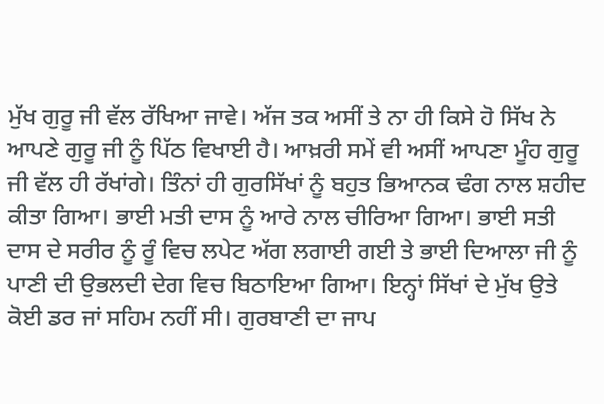ਮੁੱਖ ਗੁਰੂ ਜੀ ਵੱਲ ਰੱਖਿਆ ਜਾਵੇ। ਅੱਜ ਤਕ ਅਸੀਂ ਤੇ ਨਾ ਹੀ ਕਿਸੇ ਹੋ ਸਿੱਖ ਨੇ ਆਪਣੇ ਗੁਰੂ ਜੀ ਨੂੰ ਪਿੱਠ ਵਿਖਾਈ ਹੈ। ਆਖ਼ਰੀ ਸਮੇਂ ਵੀ ਅਸੀਂ ਆਪਣਾ ਮੂੰਹ ਗੁਰੂ ਜੀ ਵੱਲ ਹੀ ਰੱਖਾਂਗੇ। ਤਿੰਨਾਂ ਹੀ ਗੁਰਸਿੱਖਾਂ ਨੂੰ ਬਹੁਤ ਭਿਆਨਕ ਢੰਗ ਨਾਲ ਸ਼ਹੀਦ ਕੀਤਾ ਗਿਆ। ਭਾਈ ਮਤੀ ਦਾਸ ਨੂੰ ਆਰੇ ਨਾਲ ਚੀਰਿਆ ਗਿਆ। ਭਾਈ ਸਤੀ ਦਾਸ ਦੇ ਸਰੀਰ ਨੂੰ ਰੂੰ ਵਿਚ ਲਪੇਟ ਅੱਗ ਲਗਾਈ ਗਈ ਤੇ ਭਾਈ ਦਿਆਲਾ ਜੀ ਨੂੰ ਪਾਣੀ ਦੀ ਉਭਲਦੀ ਦੇਗ ਵਿਚ ਬਿਠਾਇਆ ਗਿਆ। ਇਨ੍ਹਾਂ ਸਿੱਖਾਂ ਦੇ ਮੁੱਖ ਉਤੇ ਕੋਈ ਡਰ ਜਾਂ ਸਹਿਮ ਨਹੀਂ ਸੀ। ਗੁਰਬਾਣੀ ਦਾ ਜਾਪ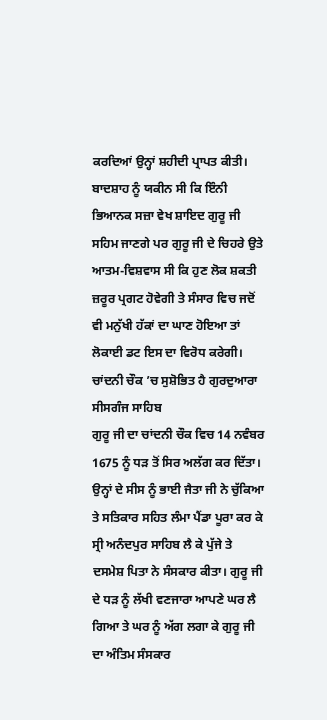ਕਰਦਿਆਂ ਉਨ੍ਹਾਂ ਸ਼ਹੀਦੀ ਪ੍ਰਾਪਤ ਕੀਤੀ। ਬਾਦਸ਼ਾਹ ਨੂੰ ਯਕੀਨ ਸੀ ਕਿ ਇੰਨੀ ਭਿਆਨਕ ਸਜ਼ਾ ਵੇਖ ਸ਼ਾਇਦ ਗੁਰੂ ਜੀ ਸਹਿਮ ਜਾਣਗੇ ਪਰ ਗੁਰੂ ਜੀ ਦੇ ਚਿਹਰੇ ਉਤੇ ਆਤਮ-ਵਿਸ਼ਵਾਸ ਸੀ ਕਿ ਹੁਣ ਲੋਕ ਸ਼ਕਤੀ ਜ਼ਰੂਰ ਪ੍ਰਗਟ ਹੋਵੇਗੀ ਤੇ ਸੰਸਾਰ ਵਿਚ ਜਦੋਂ ਵੀ ਮਨੁੱਖੀ ਹੱਕਾਂ ਦਾ ਘਾਣ ਹੋਇਆ ਤਾਂ ਲੋਕਾਈ ਡਟ ਇਸ ਦਾ ਵਿਰੋਧ ਕਰੇਗੀ।
ਚਾਂਦਨੀ ਚੌਕ ’ਚ ਸੁਸ਼ੋਭਿਤ ਹੈ ਗੁਰਦੁਆਰਾ ਸੀਸਗੰਜ ਸਾਹਿਬ
ਗੁਰੂ ਜੀ ਦਾ ਚਾਂਦਨੀ ਚੌਕ ਵਿਚ 14 ਨਵੰਬਰ 1675 ਨੂੰ ਧੜ ਤੋਂ ਸਿਰ ਅਲੱਗ ਕਰ ਦਿੱਤਾ। ਉਨ੍ਹਾਂ ਦੇ ਸੀਸ ਨੂੰ ਭਾਈ ਜੈਤਾ ਜੀ ਨੇ ਚੁੱਕਿਆ ਤੇ ਸਤਿਕਾਰ ਸਹਿਤ ਲੰਮਾ ਪੈਂਡਾ ਪੂਰਾ ਕਰ ਕੇ ਸ੍ਰੀ ਅਨੰਦਪੁਰ ਸਾਹਿਬ ਲੈ ਕੇ ਪੁੱਜੇ ਤੇ ਦਸਮੇਸ਼ ਪਿਤਾ ਨੇ ਸੰਸਕਾਰ ਕੀਤਾ। ਗੁਰੂ ਜੀ ਦੇ ਧੜ ਨੂੰ ਲੱਖੀ ਵਣਜਾਰਾ ਆਪਣੇ ਘਰ ਲੈ ਗਿਆ ਤੇ ਘਰ ਨੂੰ ਅੱਗ ਲਗਾ ਕੇ ਗੁਰੂ ਜੀ ਦਾ ਅੰਤਿਮ ਸੰਸਕਾਰ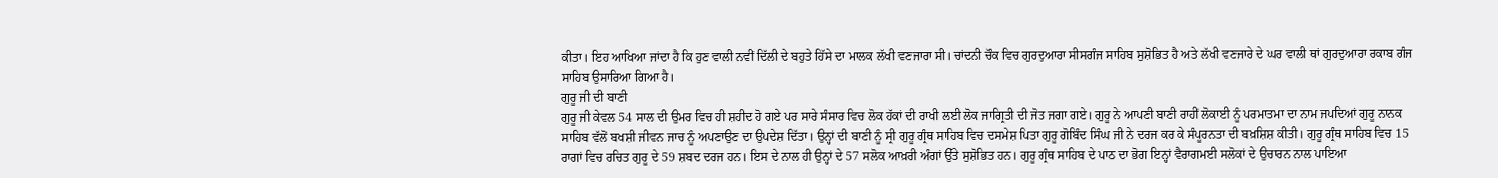ਕੀਤਾ। ਇਹ ਆਖਿਆ ਜਾਂਦਾ ਹੈ ਕਿ ਹੁਣ ਵਾਲੀ ਨਵੀਂ ਦਿੱਲੀ ਦੇ ਬਹੁਤੇ ਹਿੱਸੇ ਦਾ ਮਾਲਕ ਲੱਖੀ ਵਣਜਾਰਾ ਸੀ। ਚਾਂਦਨੀ ਚੌਕ ਵਿਚ ਗੁਰਦੁਆਰਾ ਸੀਸਗੰਜ ਸਾਹਿਬ ਸੁਸ਼ੋਭਿਤ ਹੈ ਅਤੇ ਲੱਖੀ ਵਣਜਾਰੇ ਦੇ ਘਰ ਵਾਲੀ ਥਾਂ ਗੁਰਦੁਆਰਾ ਰਕਾਬ ਗੰਜ ਸਾਹਿਬ ਉਸਾਰਿਆ ਗਿਆ ਹੈ।
ਗੁਰੂ ਜੀ ਦੀ ਬਾਣੀ
ਗੁਰੂ ਜੀ ਕੇਵਲ 54 ਸਾਲ ਦੀ ਉਮਰ ਵਿਚ ਹੀ ਸ਼ਹੀਦ ਹੋ ਗਏ ਪਰ ਸਾਰੇ ਸੰਸਾਰ ਵਿਚ ਲੋਕ ਹੱਕਾਂ ਦੀ ਰਾਖੀ ਲਈ ਲੋਕ ਜਾਗ੍ਰਿਤੀ ਦੀ ਜੋਤ ਜਗਾ ਗਏ। ਗੁਰੂ ਨੇ ਆਪਣੀ ਬਾਣੀ ਰਾਹੀਂ ਲੋਕਾਈ ਨੂੰ ਪਰਮਾਤਮਾ ਦਾ ਨਾਮ ਜਪਦਿਆਂ ਗੁਰੂ ਨਾਨਕ ਸਾਹਿਬ ਵੱਲੋਂ ਬਖਸ਼ੀ ਜੀਵਨ ਜਾਚ ਨੂੰ ਅਪਣਾਉਣ ਦਾ ਉਪਦੇਸ਼ ਦਿੱਤਾ। ਉਨ੍ਹਾਂ ਦੀ ਬਾਣੀ ਨੂੰ ਸ੍ਰੀ ਗੁਰੂ ਗ੍ਰੰਥ ਸਾਹਿਬ ਵਿਚ ਦਸਮੇਸ਼ ਪਿਤਾ ਗੁਰੂ ਗੋਬਿੰਦ ਸਿੰਘ ਜੀ ਨੇ ਦਰਜ ਕਰ ਕੇ ਸੰਪੂਰਨਤਾ ਦੀ ਬਖ਼ਸ਼ਿਸ਼ ਕੀਤੀ। ਗੁਰੂ ਗ੍ਰੰਥ ਸਾਹਿਬ ਵਿਚ 15 ਰਾਗਾਂ ਵਿਚ ਰਚਿਤ ਗੁਰੂ ਦੇ 59 ਸ਼ਬਦ ਦਰਜ ਹਨ। ਇਸ ਦੇ ਨਾਲ ਹੀ ਉਨ੍ਹਾਂ ਦੇ 57 ਸਲੋਕ ਆਖ਼ਰੀ ਅੰਗਾਂ ਉੱਤੇ ਸੁਸ਼ੋਭਿਤ ਹਨ। ਗੁਰੂ ਗ੍ਰੰਥ ਸਾਹਿਬ ਦੇ ਪਾਠ ਦਾ ਭੋਗ ਇਨ੍ਹਾਂ ਵੈਰਾਗਮਈ ਸਲੋਕਾਂ ਦੇ ਉਚਾਰਨ ਨਾਲ ਪਾਇਆ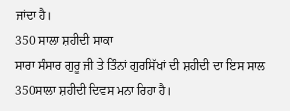ਜਾਂਦਾ ਹੈ।
350 ਸਾਲਾ ਸ਼ਹੀਦੀ ਸਾਕਾ
ਸਾਰਾ ਸੰਸਾਰ ਗੁਰੂ ਜੀ ਤੇ ਤਿੰਨਾਂ ਗੁਰਸਿੱਖਾਂ ਦੀ ਸ਼ਹੀਦੀ ਦਾ ਇਸ ਸਾਲ 350ਸਾਲਾ ਸ਼ਹੀਦੀ ਦਿਵਸ ਮਨਾ ਰਿਹਾ ਹੈ।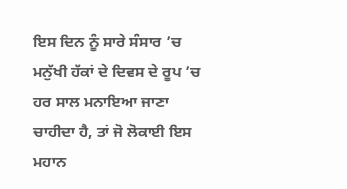ਇਸ ਦਿਨ ਨੂੰ ਸਾਰੇ ਸੰਸਾਰ ’ਚ ਮਨੁੱਖੀ ਹੱਕਾਂ ਦੇ ਦਿਵਸ ਦੇ ਰੂਪ ’ਚ ਹਰ ਸਾਲ ਮਨਾਇਆ ਜਾਣਾ ਚਾਹੀਦਾ ਹੈ, ਤਾਂ ਜੋ ਲੋਕਾਈ ਇਸ ਮਹਾਨ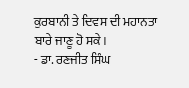ਕੁਰਬਾਨੀ ਤੇ ਦਿਵਸ ਦੀ ਮਹਾਨਤਾ ਬਾਰੇ ਜਾਣੂ ਹੋ ਸਕੇ।
- ਡਾ. ਰਣਜੀਤ ਸਿੰਘ